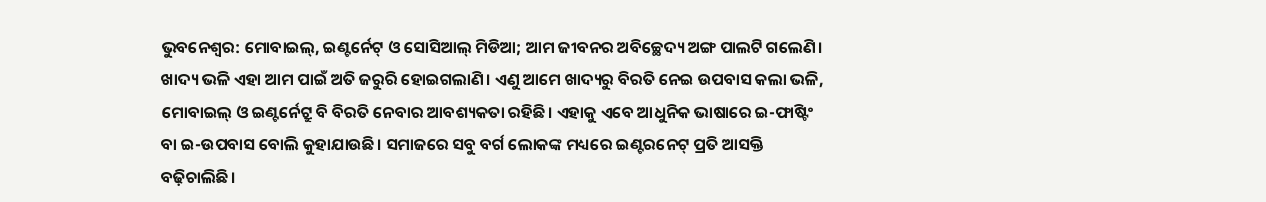ଭୁବନେଶ୍ବର: ମୋବାଇଲ୍, ଇଣ୍ଟର୍ନେଟ୍ ଓ ସୋସିଆଲ୍ ମିଡିଆ; ଆମ ଜୀବନର ଅବିଚ୍ଛେଦ୍ୟ ଅଙ୍ଗ ପାଲଟି ଗଲେଣି। ଖାଦ୍ୟ ଭଳି ଏହା ଆମ ପାଇଁ ଅତି ଜରୁରି ହୋଇଗଲାଣି। ଏଣୁ ଆମେ ଖାଦ୍ୟରୁ ବିରତି ନେଇ ଉପବାସ କଲା ଭଳି, ମୋବାଇଲ୍ ଓ ଇଣ୍ଟର୍ନେଟ୍ରୁ ବି ବିରତି ନେବାର ଆବଶ୍ୟକତା ରହିଛି। ଏହାକୁ ଏବେ ଆଧୁନିକ ଭାଷାରେ ଇ-ଫାଷ୍ଟିଂ ବା ଇ-ଉପବାସ ବୋଲି କୁହାଯାଉଛି। ସମାଜରେ ସବୁ ବର୍ଗ ଲୋକଙ୍କ ମଧ୍ୟରେ ଇଣ୍ଟରନେଟ୍ ପ୍ରତି ଆସକ୍ତି ବଢ଼ିଚାଲିଛି।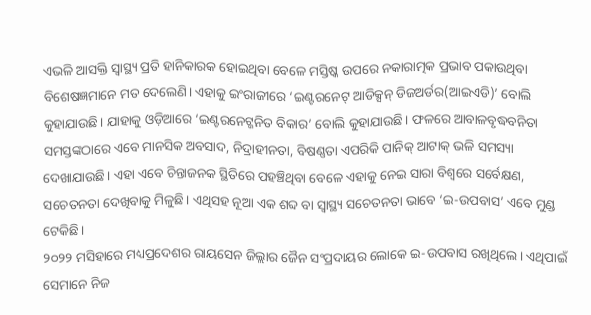ଏଭଳି ଆସକ୍ତି ସ୍ୱାସ୍ଥ୍ୟ ପ୍ରତି ହାନିକାରକ ହୋଇଥିବା ବେଳେ ମସ୍ତିଷ୍କ ଉପରେ ନକାରାତ୍ମକ ପ୍ରଭାବ ପକାଉଥିବା ବିଶେଷଜ୍ଞମାନେ ମତ ଦେଲେଣି। ଏହାକୁ ଇଂରାଜୀରେ ‘ଇଣ୍ଟରନେଟ୍ ଆଡିକ୍ସନ୍ ଡିଜଅର୍ଡର(ଆଇଏଡି)’ ବୋଲି କୁହାଯାଉଛି। ଯାହାକୁ ଓଡ଼ିଆରେ ‘ଇଣ୍ଟରନେଟ୍ଜନିତ ବିକାର’ ବୋଲି କୁହାଯାଉଛି। ଫଳରେ ଆବାଳବୃଦ୍ଧବନିତା ସମସ୍ତଙ୍କଠାରେ ଏବେ ମାନସିକ ଅବସାଦ, ନିଦ୍ରାହୀନତା, ବିଷଣ୍ଣତା ଏପରିକି ପାନିକ୍ ଆଟାକ୍ ଭଳି ସମସ୍ୟା ଦେଖାଯାଉଛି। ଏହା ଏବେ ଚିନ୍ତାଜନକ ସ୍ଥିତିରେ ପହଞ୍ଚିଥିବା ବେଳେ ଏହାକୁ ନେଇ ସାରା ବିଶ୍ବରେ ସର୍ବେକ୍ଷଣ, ସଚେତନତା ଦେଖିବାକୁ ମିଳୁଛି। ଏଥିସହ ନୂଆ ଏକ ଶବ୍ଦ ବା ସ୍ବାସ୍ଥ୍ୟ ସଚେତନତା ଭାବେ ‘ଇ-ଉପବାସ’ ଏବେ ମୁଣ୍ଡ ଟେକିଛି।
୨୦୨୨ ମସିହାରେ ମଧ୍ୟପ୍ରଦେଶର ରାୟସେନ ଜିଲ୍ଲାର ଜୈନ ସଂପ୍ରଦାୟର ଲୋକେ ଇ-ଉପବାସ ରଖିଥିଲେ। ଏଥିପାଇଁ ସେମାନେ ନିଜ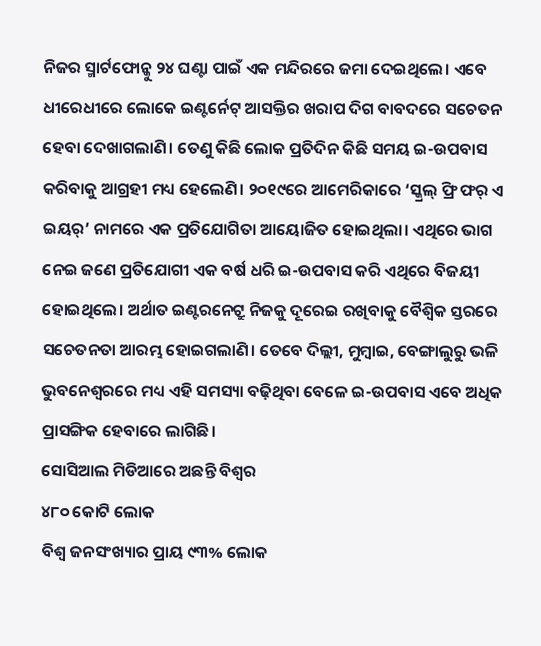ନିଜର ସ୍ମାର୍ଟଫୋନ୍କୁ ୨୪ ଘଣ୍ଟା ପାଇଁ ଏକ ମନ୍ଦିରରେ ଜମା ଦେଇଥିଲେ। ଏବେ ଧୀରେଧୀରେ ଲୋକେ ଇଣ୍ଟର୍ନେଟ୍ ଆସକ୍ତିର ଖରାପ ଦିଗ ବାବଦରେ ସଚେତନ ହେବା ଦେଖାଗଲାଣି। ତେଣୁ କିଛି ଲୋକ ପ୍ରତିଦିନ କିଛି ସମୟ ଇ-ଉପବାସ କରିବାକୁ ଆଗ୍ରହୀ ମଧ୍ୟ ହେଲେଣି। ୨୦୧୯ରେ ଆମେରିକାରେ ‘ସ୍କ୍ରଲ୍ ଫ୍ରି ଫର୍ ଏ ଇୟର୍’ ନାମରେ ଏକ ପ୍ରତିଯୋଗିତା ଆୟୋଜିତ ହୋଇଥିଲା। ଏଥିରେ ଭାଗ ନେଇ ଜଣେ ପ୍ରତିଯୋଗୀ ଏକ ବର୍ଷ ଧରି ଇ-ଉପବାସ କରି ଏଥିରେ ବିଜୟୀ ହୋଇଥିଲେ। ଅର୍ଥାତ ଇଣ୍ଟରନେଟ୍ରୁ ନିଜକୁ ଦୂରେଇ ରଖିବାକୁ ବୈଶ୍ବିକ ସ୍ତରରେ ସଚେତନତା ଆରମ୍ଭ ହୋଇଗଲାଣି। ତେବେ ଦିଲ୍ଲୀ, ମୁମ୍ବାଇ, ବେଙ୍ଗାଲୁରୁ ଭଳି ଭୁବନେଶ୍ବରରେ ମଧ୍ୟ ଏହି ସମସ୍ୟା ବଢ଼ିଥିବା ବେଳେ ଇ-ଉପବାସ ଏବେ ଅଧିକ ପ୍ରାସଙ୍ଗିକ ହେବାରେ ଲାଗିଛି।
ସୋସିଆଲ ମିଡିଆରେ ଅଛନ୍ତି ବିଶ୍ବର
୪୮୦ କୋଟି ଲୋକ
ବିଶ୍ୱ ଜନସଂଖ୍ୟାର ପ୍ରାୟ ୯୩% ଲୋକ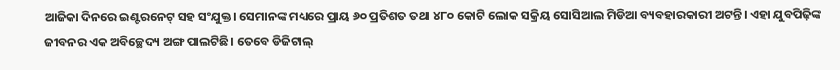ଆଜିକା ଦିନରେ ଇଣ୍ଟରନେଟ୍ ସହ ସଂଯୁକ୍ତ। ସେମାନଙ୍କ ମଧ୍ୟରେ ପ୍ରାୟ ୬୦ ପ୍ରତିଶତ ତଥା ୪୮୦ କୋଟି ଲୋକ ସକ୍ରିୟ ସୋସିଆଲ ମିଡିଆ ବ୍ୟବହାରକାରୀ ଅଟନ୍ତି। ଏହା ଯୁବପିଢ଼ିଙ୍କ ଜୀବନର ଏକ ଅବିଚ୍ଛେଦ୍ୟ ଅଙ୍ଗ ପାଲଟିଛି। ତେବେ ଡିଜିଟାଲ୍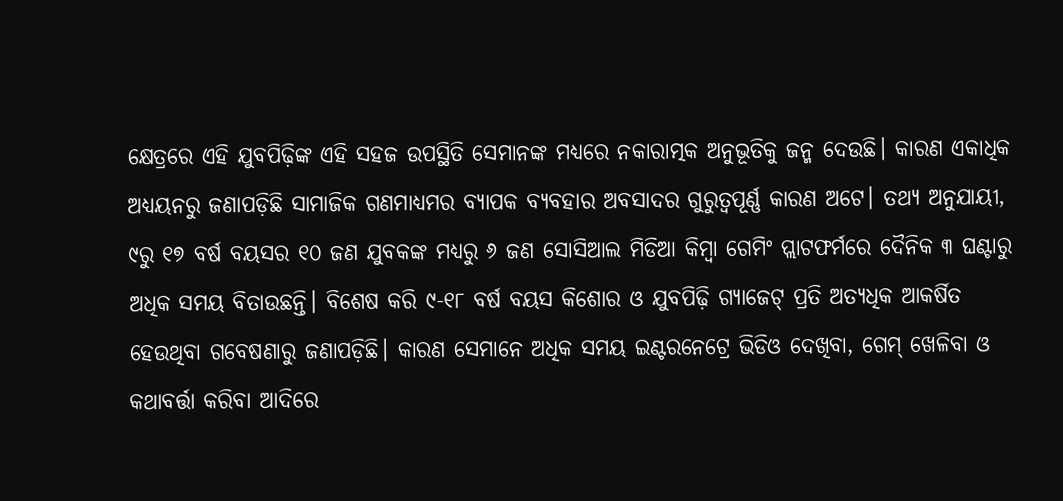କ୍ଷେତ୍ରରେ ଏହି ଯୁବପିଢ଼ିଙ୍କ ଏହି ସହଜ ଉପସ୍ଥିତି ସେମାନଙ୍କ ମଧ୍ୟରେ ନକାରାତ୍ମକ ଅନୁଭୂତିକୁ ଜନ୍ମ ଦେଉଛି। କାରଣ ଏକାଧିକ ଅଧ୍ୟୟନରୁ ଜଣାପଡ଼ିଛି ସାମାଜିକ ଗଣମାଧ୍ୟମର ବ୍ୟାପକ ବ୍ୟବହାର ଅବସାଦର ଗୁରୁତ୍ବପୂର୍ଣ୍ଣ କାରଣ ଅଟେ। ତଥ୍ୟ ଅନୁଯାୟୀ, ୯ରୁ ୧୭ ବର୍ଷ ବୟସର ୧୦ ଜଣ ଯୁବକଙ୍କ ମଧ୍ୟରୁ ୬ ଜଣ ସୋସିଆଲ ମିଡିଆ କିମ୍ବା ଗେମିଂ ପ୍ଲାଟଫର୍ମରେ ଦୈନିକ ୩ ଘଣ୍ଟାରୁ ଅଧିକ ସମୟ ବିତାଉଛନ୍ତି। ବିଶେଷ କରି ୯-୧୮ ବର୍ଷ ବୟସ କିଶୋର ଓ ଯୁବପିଢ଼ି ଗ୍ୟାଜେଟ୍ ପ୍ରତି ଅତ୍ୟଧିକ ଆକର୍ଷିତ ହେଉଥିବା ଗବେଷଣାରୁ ଜଣାପଡ଼ିଛି। କାରଣ ସେମାନେ ଅଧିକ ସମୟ ଇଣ୍ଟରନେଟ୍ରେ ଭିଡିଓ ଦେଖିବା, ଗେମ୍ ଖେଳିବା ଓ କଥାବର୍ତ୍ତା କରିବା ଆଦିରେ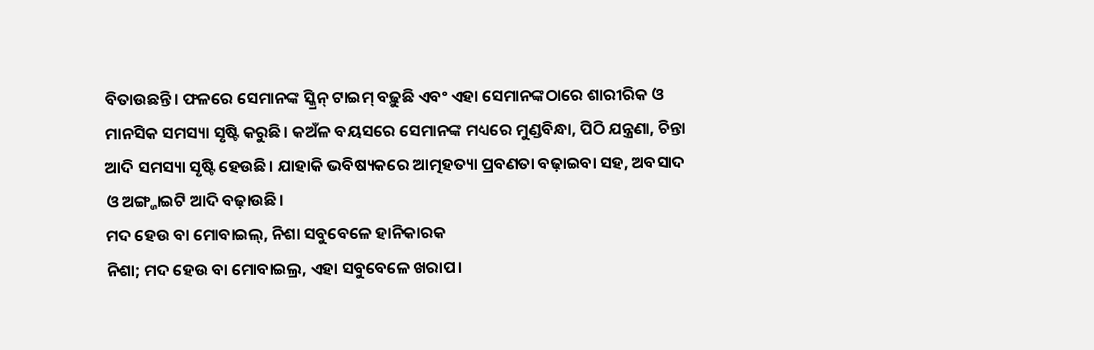ବିତାଉଛନ୍ତି। ଫଳରେ ସେମାନଙ୍କ ସ୍କ୍ରିନ୍ ଟାଇମ୍ ବଢ଼ୁଛି ଏବଂ ଏହା ସେମାନଙ୍କଠାରେ ଶାରୀରିକ ଓ ମାନସିକ ସମସ୍ୟା ସୃଷ୍ଟି କରୁଛି। କଅଁଳ ବୟସରେ ସେମାନଙ୍କ ମଧ୍ୟରେ ମୁଣ୍ଡବିନ୍ଧା, ପିଠି ଯନ୍ତ୍ରଣା, ଚିନ୍ତା ଆଦି ସମସ୍ୟା ସୃଷ୍ଟି ହେଉଛି। ଯାହାକି ଭବିଷ୍ୟକରେ ଆତ୍ମହତ୍ୟା ପ୍ରବଣତା ବଢ଼ାଇବା ସହ, ଅବସାଦ ଓ ଅଙ୍ଗ୍ଜାଇଟି ଆଦି ବଢ଼ାଉଛି।
ମଦ ହେଉ ବା ମୋବାଇଲ୍, ନିଶା ସବୁବେଳେ ହାନିକାରକ
ନିଶା; ମଦ ହେଉ ବା ମୋବାଇଲ୍ର, ଏହା ସବୁବେଳେ ଖରାପ।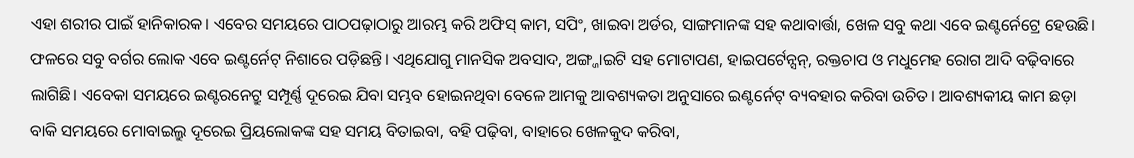ଏହା ଶରୀର ପାଇଁ ହାନିକାରକ। ଏବେର ସମୟରେ ପାଠପଢ଼ାଠାରୁ ଆରମ୍ଭ କରି ଅଫିସ୍ କାମ, ସପିଂ, ଖାଇବା ଅର୍ଡର, ସାଙ୍ଗମାନଙ୍କ ସହ କଥାବାର୍ତ୍ତା, ଖେଳ ସବୁ କଥା ଏବେ ଇଣ୍ଟର୍ନେଟ୍ରେ ହେଉଛି। ଫଳରେ ସବୁ ବର୍ଗର ଲୋକ ଏବେ ଇଣ୍ଟର୍ନେଟ୍ ନିଶାରେ ପଡ଼ିଛନ୍ତି। ଏଥିଯୋଗୁ ମାନସିକ ଅବସାଦ, ଅଙ୍ଗ୍ଜାଇଟି ସହ ମୋଟାପଣ, ହାଇପର୍ଟେନ୍ସନ୍, ରକ୍ତଚାପ ଓ ମଧୁମେହ ରୋଗ ଆଦି ବଢ଼ିବାରେ ଲାଗିଛି। ଏବେକା ସମୟରେ ଇଣ୍ଟରନେଟ୍ରୁ ସମ୍ପୂର୍ଣ୍ଣ ଦୂରେଇ ଯିବା ସମ୍ଭବ ହୋଇନଥିବା ବେଳେ ଆମକୁ ଆବଶ୍ୟକତା ଅନୁସାରେ ଇଣ୍ଟର୍ନେଟ୍ ବ୍ୟବହାର କରିବା ଉଚିତ। ଆବଶ୍ୟକୀୟ କାମ ଛଡ଼ା ବାକି ସମୟରେ ମୋବାଇଲ୍ରୁ ଦୂରେଇ ପ୍ରିୟଲୋକଙ୍କ ସହ ସମୟ ବିତାଇବା, ବହି ପଢ଼ିବା, ବାହାରେ ଖେଳକୁଦ କରିବା,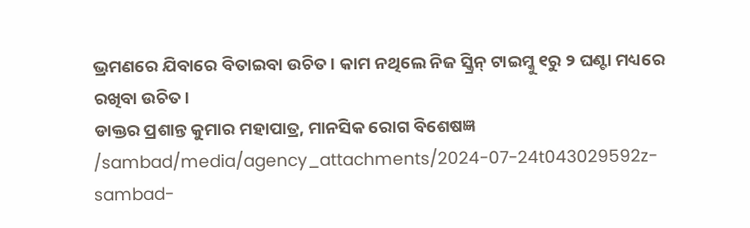ଭ୍ରମଣରେ ଯିବାରେ ବିତାଇବା ଉଚିତ। କାମ ନଥିଲେ ନିଜ ସ୍କ୍ରିନ୍ ଟାଇମ୍କୁ ୧ରୁ ୨ ଘଣ୍ଟା ମଧ୍ୟରେ ରଖିବା ଉଚିତ।
ଡାକ୍ତର ପ୍ରଶାନ୍ତ କୁମାର ମହାପାତ୍ର, ମାନସିକ ରୋଗ ବିଶେଷଜ୍ଞ
/sambad/media/agency_attachments/2024-07-24t043029592z-sambad-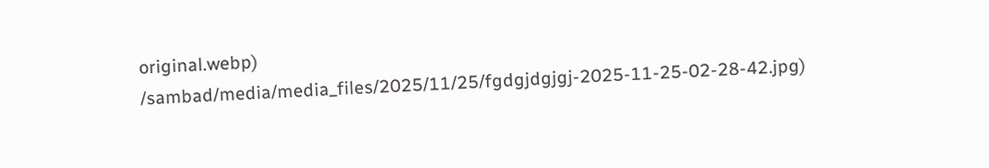original.webp)
/sambad/media/media_files/2025/11/25/fgdgjdgjgj-2025-11-25-02-28-42.jpg)